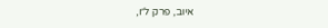איוב, פרק ל״ו,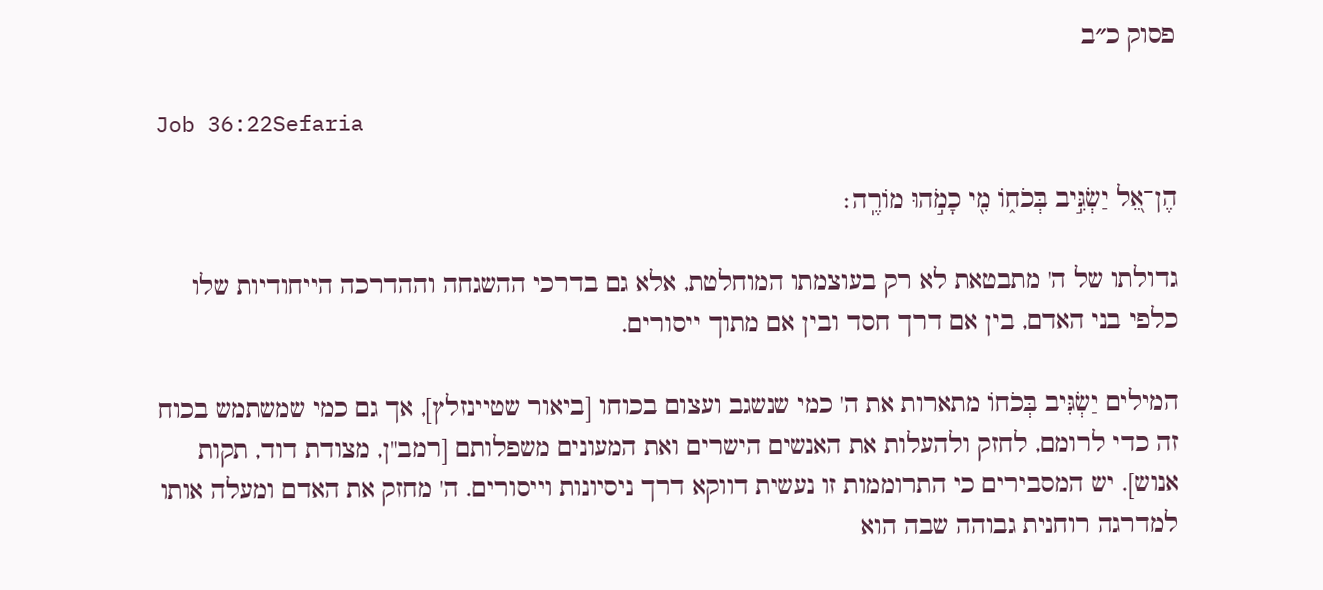פסוק כ״ב

Job 36:22Sefaria

הֶן־אֵ֭ל יַשְׂגִּ֣יב בְּכֹח֑וֹ מִ֖י כָמֹ֣הוּ מוֹרֶֽה׃

גדולתו של ה' מתבטאת לא רק בעוצמתו המוחלטת, אלא גם בדרכי ההשגחה וההדרכה הייחודיות שלו כלפי בני האדם, בין אם דרך חסד ובין אם מתוך ייסורים.

המילים יַשְׂגִּיב בְּכֹחוֹ מתארות את ה' כמי שנשגב ועצום בכוחו [ביאור שטיינזלץ], אך גם כמי שמשתמש בכוח זה כדי לרומם, לחזק ולהעלות את האנשים הישרים ואת המעונים משפלותם [רמב"ן, מצודת דוד, תקות אנוש]. יש המסבירים כי התרוממות זו נעשית דווקא דרך ניסיונות וייסורים. ה' מחזק את האדם ומעלה אותו למדרגה רוחנית גבוהה שבה הוא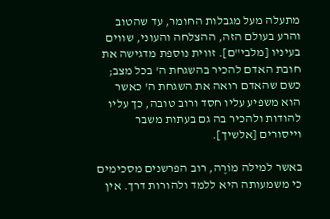מתעלה מעל מגבלות החומר, עד שהטוב והרע בעולם הזה, ההצלחה והעוני, שווים בעיניו [מלבי"ם]. זווית נוספת מדגישה את חובת האדם להכיר בהשגחת ה' בכל מצב; כשם שהאדם רואה את השגחת ה' כאשר הוא משפיע עליו חסד ורוב טובה, כך עליו להודות ולהכיר בה גם בעתות משבר וייסורים [אלשיך].

באשר למילה מוֹרֶה, רוב הפרשנים מסכימים כי משמעותה היא ללמד ולהורות דרך. אין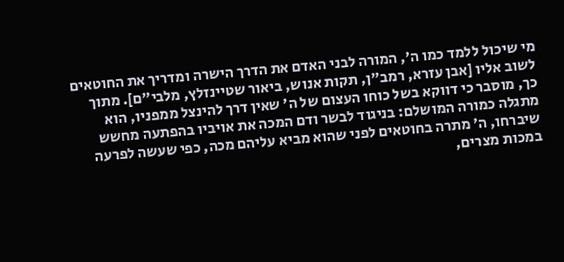מי שיכול ללמד כמו ה', המורה לבני האדם את הדרך הישרה ומדריך את החוטאים לשוב אליו [אבן עזרא, רמב"ן, תקות אנוש, ביאור שטיינזלץ, מלבי"ם]. מתוך כך, מוסבר כי דווקא בשל כוחו העצום של ה' שאין דרך להינצל ממפניו, הוא מתגלה כמורה המושלם: בניגוד לבשר ודם המכה את אויביו בהפתעה מחשש שיברחו, ה' מתרה בחוטאים לפני שהוא מביא עליהם מכה, כפי שעשה לפרעה במכות מצרים,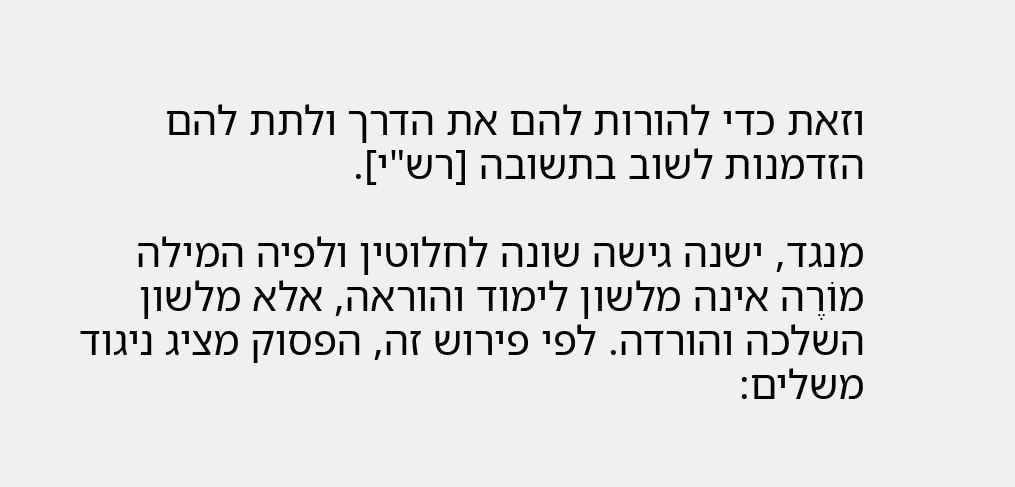וזאת כדי להורות להם את הדרך ולתת להם הזדמנות לשוב בתשובה [רש"י].

מנגד, ישנה גישה שונה לחלוטין ולפיה המילה מוֹרֶה אינה מלשון לימוד והוראה, אלא מלשון השלכה והורדה. לפי פירוש זה, הפסוק מציג ניגוד משלים: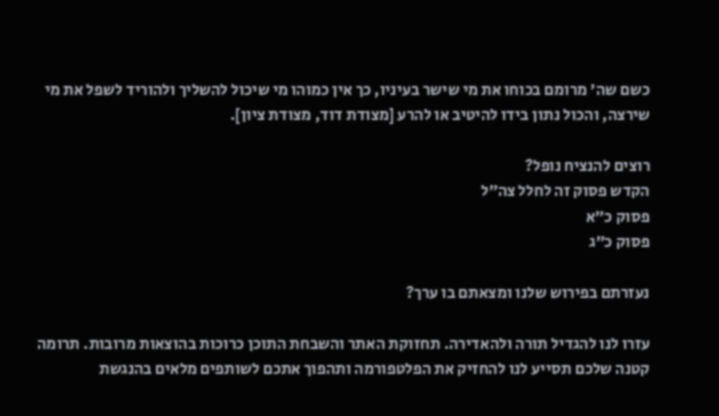כשם שה' מרומם בכוחו את מי שישר בעיניו, כך אין כמוהו מי שיכול להשליך ולהוריד לשפל את מי שירצה, והכול נתון בידו להיטיב או להרע [מצודת דוד, מצודת ציון].

רוצים להנציח נופל?
הקדש פסוק זה לחלל צה״ל
פסוק כ״א
פסוק כ״ג

נעזרתם בפירוש שלנו ומצאתם בו ערך?

עזרו לנו להגדיל תורה ולהאדירה. תחזוקת האתר והשבחת התוכן כרוכות בהוצאות מרובות. תרומה קטנה שלכם תסייע לנו להחזיק את הפלטפורמה ותהפוך אתכם לשותפים מלאים בהנגשת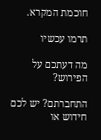חוכמת המקרא.

תרמו עכשיו

מה דעתכם על הפירוש?

התחברתם? יש לכם חידוש או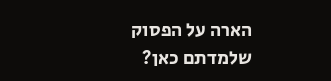הארה על הפסוק שלמדתם כאן?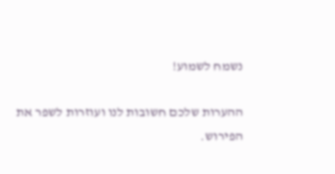נשמח לשמוע!

ההערות שלכם חשובות לנו ועוזרות לשפר את הפירוש.